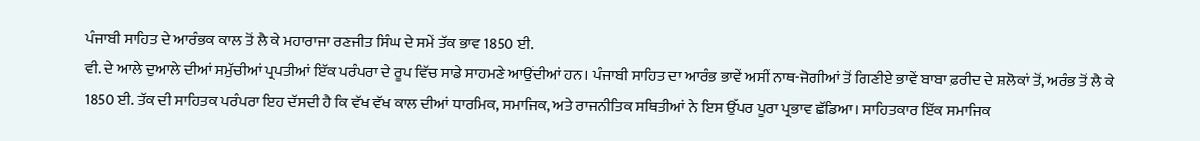ਪੰਜਾਬੀ ਸਾਹਿਤ ਦੇ ਆਰੰਭਕ ਕਾਲ ਤੋਂ ਲੈ ਕੇ ਮਹਾਰਾਜਾ ਰਣਜੀਤ ਸਿੰਘ ਦੇ ਸਮੇਂ ਤੱਕ ਭਾਵ 1850 ਈ.
ਵੀ. ਦੇ ਆਲੇ ਦੁਆਲੇ ਦੀਆਂ ਸਮੁੱਚੀਆਂ ਪ੍ਰਪਤੀਆਂ ਇੱਕ ਪਰੰਪਰਾ ਦੇ ਰੂਪ ਵਿੱਚ ਸਾਡੇ ਸਾਹਮਣੇ ਆਉਂਦੀਆਂ ਹਨ। ਪੰਜਾਬੀ ਸਾਹਿਤ ਦਾ ਆਰੰਭ ਭਾਵੇਂ ਅਸੀਂ ਨਾਥ-ਜੋਗੀਆਂ ਤੋਂ ਗਿਣੀਏ ਭਾਵੇਂ ਬਾਬਾ ਫ਼ਰੀਦ ਦੇ ਸ਼ਲੋਕਾਂ ਤੋਂ, ਅਰੰਭ ਤੋਂ ਲੈ ਕੇ 1850 ਈ. ਤੱਕ ਦੀ ਸਾਹਿਤਕ ਪਰੰਪਰਾ ਇਹ ਦੱਸਦੀ ਹੈ ਕਿ ਵੱਖ ਵੱਖ ਕਾਲ ਦੀਆਂ ਧਾਰਮਿਕ, ਸਮਾਜਿਕ, ਅਤੇ ਰਾਜਨੀਤਿਕ ਸਥਿਤੀਆਂ ਨੇ ਇਸ ਉੱਪਰ ਪੂਰਾ ਪ੍ਰਭਾਵ ਛੱਡਿਆ। ਸਾਹਿਤਕਾਰ ਇੱਕ ਸਮਾਜਿਕ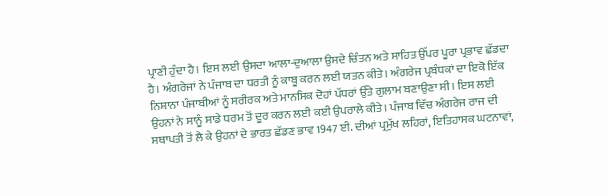ਪ੍ਰਾਣੀ ਹੁੰਦਾ ਹੈ। ਇਸ ਲਈ ਉਸਦਾ ਆਲਾ-ਦੁਆਲਾ ਉਸਦੇ ਚਿੰਤਨ ਅਤੇ ਸਾਹਿਤ ਉੱਪਰ ਪੂਰਾ ਪ੍ਰਭਾਵ ਛੱਡਦਾ ਹੈ। ਅੰਗਰੇਜਾਂ ਨੇ ਪੰਜਾਬ ਦਾ ਧਰਤੀ ਨੂੰ ਕਾਬੂ ਕਰਨ ਲਈ ਯਤਨ ਕੀਤੇ। ਅੰਗਰੇਜ ਪ੍ਰਬੰਧਕਾਂ ਦਾ ਇਕੋ ਇੱਕ ਨਿਸ਼ਾਨਾ ਪੰਜਾਬੀਆਂ ਨੂੰ ਸਰੀਰਕ ਅਤੇ ਮਾਨਸਿਕ ਦੋਹਾਂ ਪੱਧਰਾਂ ਉੱਤੇ ਗੁਲਾਮ ਬਣਾਉਣਾ ਸੀ। ਇਸ ਲਈ ਉਹਨਾਂ ਨੇ ਸਾਨੂੰ ਸਾਡੇ ਧਰਮ ਤੋਂ ਦੂਰ ਕਰਨ ਲਈ ਕਈ ਉਪਰਾਲੇ ਕੀਤੇ। ਪੰਜਾਬ ਵਿੱਚ ਅੰਗਰੇਜ ਰਾਜ ਦੀ ਸਥਾਪਤੀ ਤੋਂ ਲੈ ਕੇ ਉਹਨਾਂ ਦੇ ਭਾਰਤ ਛੱਡਣ ਭਾਵ 1947 ਈ. ਦੀਆਂ ਪ੍ਰਮੁੱਖ ਲਹਿਰਾਂ, ਇਤਿਹਾਸਕ ਘਟਨਾਵਾਂ,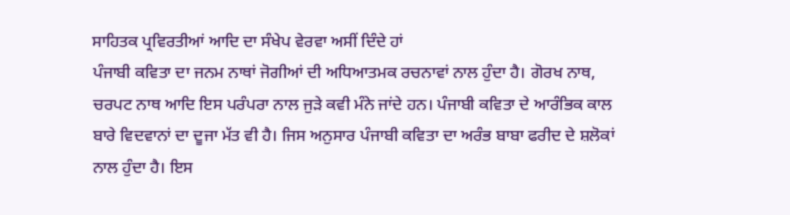ਸਾਹਿਤਕ ਪ੍ਰਵਿਰਤੀਆਂ ਆਦਿ ਦਾ ਸੰਖੇਪ ਵੇਰਵਾ ਅਸੀਂ ਦਿੰਦੇ ਹਾਂ
ਪੰਜਾਬੀ ਕਵਿਤਾ ਦਾ ਜਨਮ ਨਾਥਾਂ ਜੋਗੀਆਂ ਦੀ ਅਧਿਆਤਮਕ ਰਚਨਾਵਾਂ ਨਾਲ ਹੁੰਦਾ ਹੈ। ਗੋਰਖ ਨਾਥ, ਚਰਪਟ ਨਾਥ ਆਦਿ ਇਸ ਪਰੰਪਰਾ ਨਾਲ ਜੁੜੇ ਕਵੀ ਮੰਨੇ ਜਾਂਦੇ ਹਨ। ਪੰਜਾਬੀ ਕਵਿਤਾ ਦੇ ਆਰੰਭਿਕ ਕਾਲ ਬਾਰੇ ਵਿਦਵਾਨਾਂ ਦਾ ਦੂਜਾ ਮੱਤ ਵੀ ਹੈ। ਜਿਸ ਅਨੁਸਾਰ ਪੰਜਾਬੀ ਕਵਿਤਾ ਦਾ ਅਰੰਭ ਬਾਬਾ ਫਰੀਦ ਦੇ ਸ਼ਲੋਕਾਂ ਨਾਲ ਹੁੰਦਾ ਹੈ। ਇਸ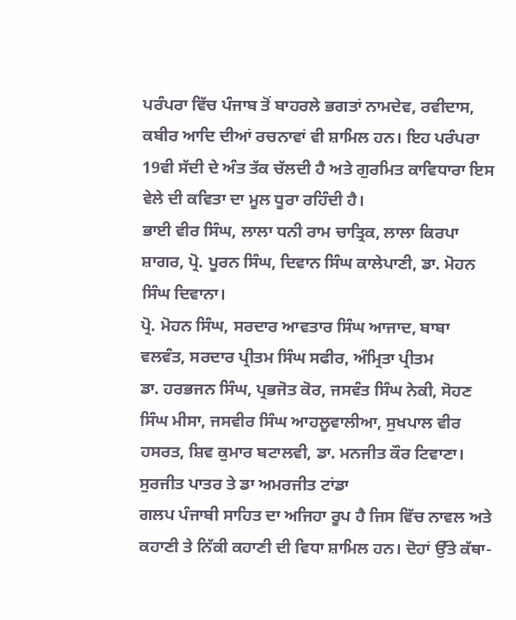ਪਰੰਪਰਾ ਵਿੱਚ ਪੰਜਾਬ ਤੋਂ ਬਾਹਰਲੇ ਭਗਤਾਂ ਨਾਮਦੇਵ, ਰਵੀਦਾਸ, ਕਬੀਰ ਆਦਿ ਦੀਆਂ ਰਚਨਾਵਾਂ ਵੀ ਸ਼ਾਮਿਲ ਹਨ। ਇਹ ਪਰੰਪਰਾ 19ਵੀ ਸੱਦੀ ਦੇ ਅੰਤ ਤੱਕ ਚੱਲਦੀ ਹੈ ਅਤੇ ਗੁਰਮਿਤ ਕਾਵਿਧਾਰਾ ਇਸ ਵੇਲੇ ਦੀ ਕਵਿਤਾ ਦਾ ਮੂਲ ਧੂਰਾ ਰਹਿੰਦੀ ਹੈ।
ਭਾਈ ਵੀਰ ਸਿੰਘ, ਲਾਲਾ ਧਨੀ ਰਾਮ ਚਾਤ੍ਰਿਕ, ਲਾਲਾ ਕਿਰਪਾ ਸ਼ਾਗਰ, ਪ੍ਰੋ. ਪੂਰਨ ਸਿੰਘ, ਦਿਵਾਨ ਸਿੰਘ ਕਾਲੇਪਾਣੀ, ਡਾ. ਮੋਹਨ ਸਿੰਘ ਦਿਵਾਨਾ।
ਪ੍ਰੋ. ਮੋਹਨ ਸਿੰਘ, ਸਰਦਾਰ ਆਵਤਾਰ ਸਿੰਘ ਆਜਾਦ, ਬਾਬਾ ਵਲਵੰਤ, ਸਰਦਾਰ ਪ੍ਰੀਤਮ ਸਿੰਘ ਸਫੀਰ, ਅੰਮ੍ਰਿਤਾ ਪ੍ਰੀਤਮ
ਡਾ. ਹਰਭਜਨ ਸਿੰਘ, ਪ੍ਰਭਜੋਤ ਕੋਰ, ਜਸਵੰਤ ਸਿੰਘ ਨੇਕੀ, ਸੋਹਣ ਸਿੰਘ ਮੀਸਾ, ਜਸਵੀਰ ਸਿੰਘ ਆਹਲੂਵਾਲੀਆ, ਸੁਖਪਾਲ ਵੀਰ ਹਸਰਤ, ਸ਼ਿਵ ਕੁਮਾਰ ਬਟਾਲਵੀ, ਡਾ. ਮਨਜੀਤ ਕੌਰ ਟਿਵਾਣਾ। ਸੁਰਜੀਤ ਪਾਤਰ ਤੇ ਡਾ ਅਮਰਜੀਤ ਟਾਂਡਾ
ਗਲਪ ਪੰਜਾਬੀ ਸਾਹਿਤ ਦਾ ਅਜਿਹਾ ਰੂਪ ਹੈ ਜਿਸ ਵਿੱਚ ਨਾਵਲ ਅਤੇ ਕਹਾਣੀ ਤੇ ਨਿੱਕੀ ਕਹਾਣੀ ਦੀ ਵਿਧਾ ਸ਼ਾਮਿਲ ਹਨ। ਦੋਹਾਂ ਉੱਤੇ ਕੱਥਾ-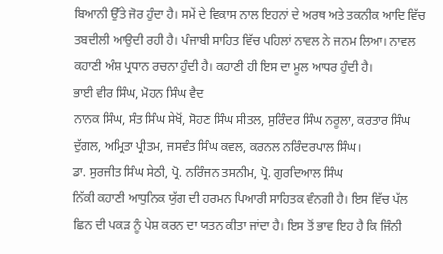ਬਿਆਨੀ ਉੱਤੇ ਜੋਰ ਹੁੰਦਾ ਹੈ। ਸਮੇਂ ਦੇ ਵਿਕਾਸ ਨਾਲ ਇਹਨਾਂ ਦੇ ਅਰਥ ਅਤੇ ਤਕਨੀਕ ਆਦਿ ਵਿੱਚ ਤਬਦੀਲੀ ਆਉਦੀ ਰਹੀ ਹੈ। ਪੰਜਾਬੀ ਸਾਹਿਤ ਵਿੱਚ ਪਹਿਲਾਂ ਨਾਵਲ ਨੇ ਜਨਮ ਲਿਆ। ਨਾਵਲ ਕਹਾਣੀ ਅੰਸ਼ ਪ੍ਰਧਾਨ ਰਚਨਾ ਹੁੰਦੀ ਹੈ। ਕਹਾਣੀ ਹੀ ਇਸ ਦਾ ਮੂਲ ਆਧਰ ਹੁੰਦੀ ਹੈ।
ਭਾਈ ਵੀਰ ਸਿੰਘ, ਮੋਹਨ ਸਿੰਘ ਵੈਦ
ਨਾਨਕ ਸਿੰਘ, ਸੰਤ ਸਿੰਘ ਸੇਖੋਂ, ਸੋਹਣ ਸਿੰਘ ਸੀਤਲ, ਸੁਰਿੰਦਰ ਸਿੰਘ ਨਰੂਲਾ, ਕਰਤਾਰ ਸਿੰਘ ਦੁੱਗਲ, ਅਮ੍ਰਿਤਾ ਪ੍ਰੀਤਮ, ਜਸਵੰਤ ਸਿੰਘ ਕਵਲ, ਕਰਨਲ ਨਰਿੰਦਰਪਾਲ ਸਿੰਘ।
ਡਾ. ਸੁਰਜੀਤ ਸਿੰਘ ਸੇਠੀ, ਪ੍ਰੋ. ਨਰਿੰਜਨ ਤਸਨੀਮ, ਪ੍ਰੋ. ਗੁਰਦਿਆਲ ਸਿੰਘ
ਨਿੱਕੀ ਕਹਾਣੀ ਆਧੁਨਿਕ ਯੁੱਗ ਦੀ ਹਰਮਨ ਪਿਆਰੀ ਸਾਹਿਤਕ ਵੰਨਗੀ ਹੈ। ਇਸ ਵਿੱਚ ਪੱਲ ਛਿਨ ਦੀ ਪਕੜ ਨੂੰ ਪੇਸ਼ ਕਰਨ ਦਾ ਯਤਨ ਕੀਤਾ ਜਾਂਦਾ ਹੈ। ਇਸ ਤੋਂ ਭਾਵ ਇਹ ਹੈ ਕਿ ਜਿੰਨੀ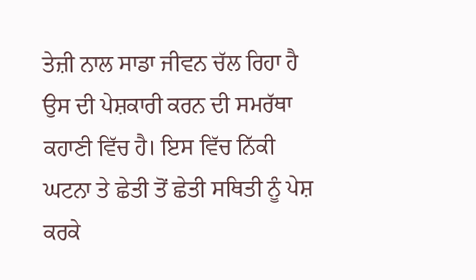ਤੇਜ਼ੀ ਨਾਲ ਸਾਡਾ ਜੀਵਨ ਚੱਲ ਰਿਹਾ ਹੈ ਉਸ ਦੀ ਪੇਸ਼ਕਾਰੀ ਕਰਨ ਦੀ ਸਮਰੱਥਾ ਕਹਾਣੀ ਵਿੱਚ ਹੈ। ਇਸ ਵਿੱਚ ਨਿੱਕੀ ਘਟਨਾ ਤੇ ਛੇਤੀ ਤੋਂ ਛੇਤੀ ਸਥਿਤੀ ਨੂੰ ਪੇਸ਼ ਕਰਕੇ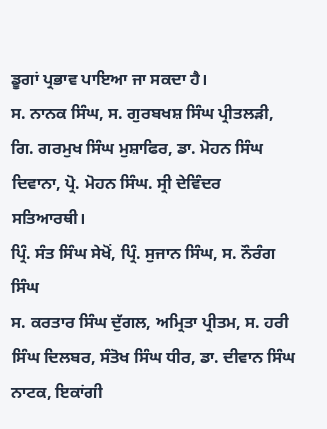ਡੂਗਾਂ ਪ੍ਰਭਾਵ ਪਾਇਆ ਜਾ ਸਕਦਾ ਹੈ।
ਸ. ਨਾਨਕ ਸਿੰਘ, ਸ. ਗੁਰਬਖਸ਼ ਸਿੰਘ ਪ੍ਰੀਤਲੜੀ, ਗਿ. ਗਰਮੁਖ ਸਿੰਘ ਮੁਸ਼ਾਫਿਰ, ਡਾ. ਮੋਹਨ ਸਿੰਘ ਦਿਵਾਨਾ, ਪ੍ਰੋ. ਮੋਹਨ ਸਿੰਘ. ਸ੍ਰੀ ਦੇਵਿੰਦਰ ਸਤਿਆਰਥੀ।
ਪ੍ਰਿੰ. ਸੰਤ ਸਿੰਘ ਸੇਖੋਂ, ਪ੍ਰਿੰ. ਸੁਜਾਨ ਸਿੰਘ, ਸ. ਨੌਰੰਗ ਸਿੰਘ
ਸ. ਕਰਤਾਰ ਸਿੰਘ ਦੁੱਗਲ, ਅਮ੍ਰਿਤਾ ਪ੍ਰੀਤਮ, ਸ. ਹਰੀ ਸਿੰਘ ਦਿਲਬਰ, ਸੰਤੋਖ ਸਿੰਘ ਧੀਰ, ਡਾ. ਦੀਵਾਨ ਸਿੰਘ
ਨਾਟਕ, ਇਕਾਂਗੀ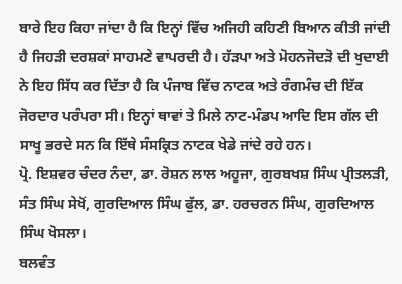ਬਾਰੇ ਇਹ ਕਿਹਾ ਜਾਂਦਾ ਹੈ ਕਿ ਇਨ੍ਹਾਂ ਵਿੱਚ ਅਜਿਹੀ ਕਹਿਣੀ ਬਿਆਨ ਕੀਤੀ ਜਾਂਦੀ ਹੈ ਜਿਹੜੀ ਦਰਸ਼ਕਾਂ ਸਾਹਮਣੇ ਵਾਪਰਦੀ ਹੈ। ਹੱੜਪਾ ਅਤੇ ਮੋਹਨਜੋਦੜੋ ਦੀ ਖੁਦਾਈ ਨੇ ਇਹ ਸਿੱਧ ਕਰ ਦਿੱਤਾ ਹੈ ਕਿ ਪੰਜਾਬ ਵਿੱਚ ਨਾਟਕ ਅਤੇ ਰੰਗਮੰਚ ਦੀ ਇੱਕ ਜੋਰਦਾਰ ਪਰੰਪਰਾ ਸੀ। ਇਨ੍ਹਾਂ ਥਾਵਾਂ ਤੇ ਮਿਲੇ ਨਾਟ-ਮੰਡਪ ਆਦਿ ਇਸ ਗੱਲ ਦੀ ਸਾਖੂ ਭਰਦੇ ਸਨ ਕਿ ਇੱਥੇ ਸੰਸਕ੍ਰਿਤ ਨਾਟਕ ਖੇਡੇ ਜਾਂਦੇ ਰਹੇ ਹਨ।
ਪ੍ਰੋ. ਇਸ਼ਵਰ ਚੰਦਰ ਨੰਦਾ, ਡਾ. ਰੋਸ਼ਨ ਲਾਲ ਅਹੂਜਾ, ਗੁਰਬਖਸ਼ ਸਿੰਘ ਪ੍ਰੀਤਲੜੀ, ਸੰਤ ਸਿੰਘ ਸੇਖੋਂ, ਗੁਰਦਿਆਲ ਸਿੰਘ ਫੁੱਲ, ਡਾ. ਹਰਚਰਨ ਸਿੰਘ, ਗੁਰਦਿਆਲ ਸਿੰਘ ਖੋਸਲਾ।
ਬਲਵੰਤ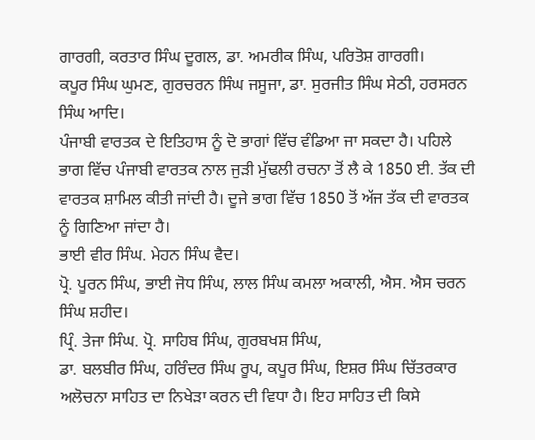ਗਾਰਗੀ, ਕਰਤਾਰ ਸਿੰਘ ਦੂਗਲ, ਡਾ. ਅਮਰੀਕ ਸਿੰਘ, ਪਰਿਤੋਸ਼ ਗਾਰਗੀ।
ਕਪੂਰ ਸਿੰਘ ਘੁਮਣ, ਗੁਰਚਰਨ ਸਿੰਘ ਜਸੂਜਾ, ਡਾ. ਸੁਰਜੀਤ ਸਿੰਘ ਸੇਠੀ, ਹਰਸਰਨ ਸਿੰਘ ਆਦਿ।
ਪੰਜਾਬੀ ਵਾਰਤਕ ਦੇ ਇਤਿਹਾਸ ਨੂੰ ਦੋ ਭਾਗਾਂ ਵਿੱਚ ਵੰਡਿਆ ਜਾ ਸਕਦਾ ਹੈ। ਪਹਿਲੇ ਭਾਗ ਵਿੱਚ ਪੰਜਾਬੀ ਵਾਰਤਕ ਨਾਲ ਜੁੜੀ ਮੁੱਢਲੀ ਰਚਨਾ ਤੋਂ ਲੈ ਕੇ 1850 ਈ. ਤੱਕ ਦੀ ਵਾਰਤਕ ਸ਼ਾਮਿਲ ਕੀਤੀ ਜਾਂਦੀ ਹੈ। ਦੂਜੇ ਭਾਗ ਵਿੱਚ 1850 ਤੋਂ ਅੱਜ ਤੱਕ ਦੀ ਵਾਰਤਕ ਨੂੰ ਗਿਣਿਆ ਜਾਂਦਾ ਹੈ।
ਭਾਈ ਵੀਰ ਸਿੰਘ. ਮੇਹਨ ਸਿੰਘ ਵੈਦ।
ਪ੍ਰੋ. ਪੂਰਨ ਸਿੰਘ, ਭਾਈ ਜੋਧ ਸਿੰਘ, ਲਾਲ ਸਿੰਘ ਕਮਲਾ ਅਕਾਲੀ, ਐਸ. ਐਸ ਚਰਨ ਸਿੰਘ ਸ਼ਹੀਦ।
ਪ੍ਰਿੰ. ਤੇਜਾ ਸਿੰਘ. ਪ੍ਰੋ. ਸਾਹਿਬ ਸਿੰਘ, ਗੁਰਬਖਸ਼ ਸਿੰਘ,
ਡਾ. ਬਲਬੀਰ ਸਿੰਘ, ਹਰਿੰਦਰ ਸਿੰਘ ਰੂਪ, ਕਪੂਰ ਸਿੰਘ, ਇਸ਼ਰ ਸਿੰਘ ਚਿੱਤਰਕਾਰ
ਅਲੋਚਨਾ ਸਾਹਿਤ ਦਾ ਨਿਖੇੜਾ ਕਰਨ ਦੀ ਵਿਧਾ ਹੈ। ਇਹ ਸਾਹਿਤ ਦੀ ਕਿਸੇ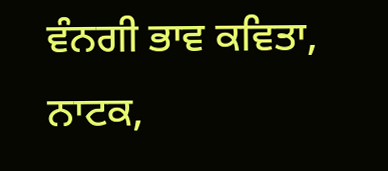ਵੰਨਗੀ ਭਾਵ ਕਵਿਤਾ, ਨਾਟਕ,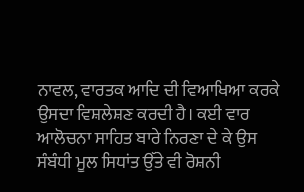ਨਾਵਲ, ਵਾਰਤਕ ਆਦਿ ਦੀ ਵਿਆਖਿਆ ਕਰਕੇ ਉਸਦਾ ਵਿਸ਼ਲੇਸ਼ਣ ਕਰਦੀ ਹੈ। ਕਈ ਵਾਰ ਆਲੋਚਨਾ ਸਾਹਿਤ ਬਾਰੇ ਨਿਰਣਾ ਦੇ ਕੇ ਉਸ ਸੰਬੰਧੀ ਮੂਲ ਸਿਧਾਂਤ ਉੱਤੇ ਵੀ ਰੋਸ਼ਨੀ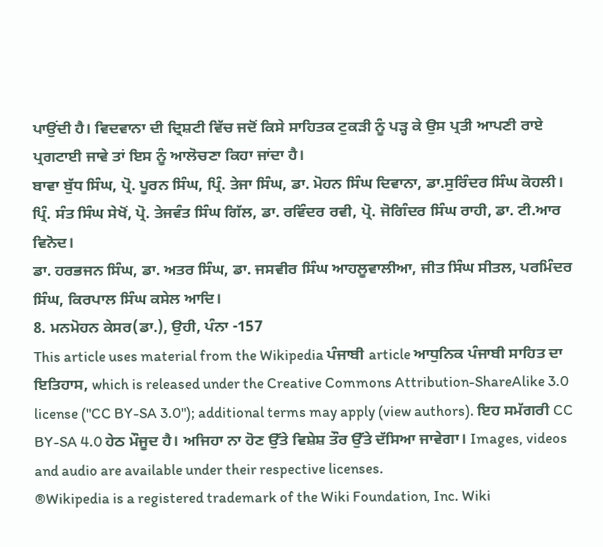ਪਾਉਂਦੀ ਹੈ। ਵਿਦਵਾਨਾ ਦੀ ਦ੍ਰਿਸ਼ਟੀ ਵਿੱਚ ਜਦੋਂ ਕਿਸੇ ਸਾਹਿਤਕ ਟੁਕੜੀ ਨੂੰ ਪੜ੍ਹ ਕੇ ਉਸ ਪ੍ਰਤੀ ਆਪਣੀ ਰਾਏ ਪ੍ਰਗਟਾਈ ਜਾਵੇ ਤਾਂ ਇਸ ਨੂੰ ਆਲੋਚਣਾ ਕਿਹਾ ਜਾਂਦਾ ਹੈ।
ਬਾਵਾ ਬੁੱਧ ਸਿੰਘ, ਪ੍ਰੋ. ਪੂਰਨ ਸਿੰਘ, ਪ੍ਰਿੰ. ਤੇਜਾ ਸਿੰਘ, ਡਾ. ਮੋਹਨ ਸਿੰਘ ਦਿਵਾਨਾ, ਡਾ.ਸੁਰਿੰਦਰ ਸਿੰਘ ਕੋਹਲੀ।
ਪ੍ਰਿੰ. ਸੰਤ ਸਿੰਘ ਸੇਖੋਂ, ਪ੍ਰੋ. ਤੇਜਵੰਤ ਸਿੰਘ ਗਿੱਲ, ਡਾ. ਰਵਿੰਦਰ ਰਵੀ, ਪ੍ਰੋ. ਜੋਗਿੰਦਰ ਸਿੰਘ ਰਾਹੀ, ਡਾ. ਟੀ.ਆਰ ਵਿਨੋਦ।
ਡਾ. ਹਰਭਜਨ ਸਿੰਘ, ਡਾ. ਅਤਰ ਸਿੰਘ, ਡਾ. ਜਸਵੀਰ ਸਿੰਘ ਆਹਲੂਵਾਲੀਆ, ਜੀਤ ਸਿੰਘ ਸੀਤਲ, ਪਰਮਿੰਦਰ ਸਿੰਘ, ਕਿਰਪਾਲ ਸਿੰਘ ਕਸੇਲ ਆਦਿ।
8. ਮਨਮੋਹਨ ਕੇਸਰ(ਡਾ.), ਉਹੀ, ਪੰਨਾ -157
This article uses material from the Wikipedia ਪੰਜਾਬੀ article ਆਧੁਨਿਕ ਪੰਜਾਬੀ ਸਾਹਿਤ ਦਾ ਇਤਿਹਾਸ, which is released under the Creative Commons Attribution-ShareAlike 3.0 license ("CC BY-SA 3.0"); additional terms may apply (view authors). ਇਹ ਸਮੱਗਰੀ CC BY-SA 4.0 ਹੇਠ ਮੌਜੂਦ ਹੈ। ਅਜਿਹਾ ਨਾ ਹੋਣ ਉੱਤੇ ਵਿਸ਼ੇਸ਼ ਤੌਰ ਉੱਤੇ ਦੱਸਿਆ ਜਾਵੇਗਾ। Images, videos and audio are available under their respective licenses.
®Wikipedia is a registered trademark of the Wiki Foundation, Inc. Wiki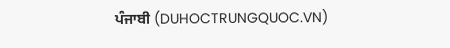ਪੰਜਾਬੀ (DUHOCTRUNGQUOC.VN)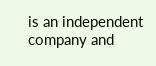is an independent company and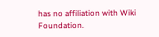has no affiliation with Wiki Foundation.